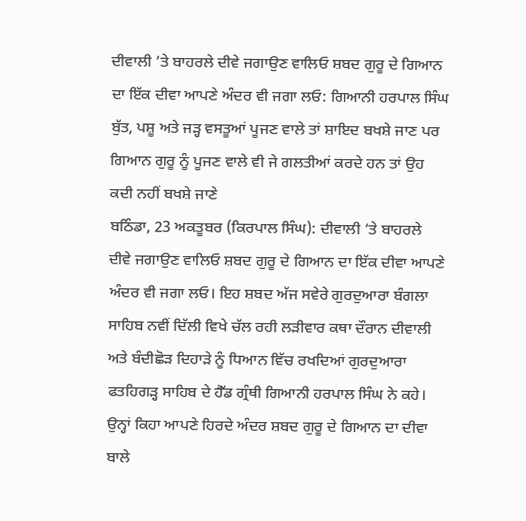ਦੀਵਾਲੀ ’ਤੇ ਬਾਹਰਲੇ ਦੀਵੇ ਜਗਾਉਣ ਵਾਲਿਓ ਸ਼ਬਦ ਗੁਰੂ ਦੇ ਗਿਆਨ ਦਾ ਇੱਕ ਦੀਵਾ ਆਪਣੇ ਅੰਦਰ ਵੀ ਜਗਾ ਲਓ: ਗਿਆਨੀ ਹਰਪਾਲ ਸਿੰਘ
ਬੁੱਤ, ਪਸ਼ੂ ਅਤੇ ਜੜ੍ਹ ਵਸਤੂਆਂ ਪੂਜਣ ਵਾਲੇ ਤਾਂ ਸ਼ਾਇਦ ਬਖਸ਼ੇ ਜਾਣ ਪਰ ਗਿਆਨ ਗੁਰੂ ਨੂੰ ਪੂਜਣ ਵਾਲੇ ਵੀ ਜੇ ਗਲਤੀਆਂ ਕਰਦੇ ਹਨ ਤਾਂ ਉਹ ਕਦੀ ਨਹੀਂ ਬਖਸ਼ੇ ਜਾਣੇ
ਬਠਿੰਡਾ, 23 ਅਕਤੂਬਰ (ਕਿਰਪਾਲ ਸਿੰਘ): ਦੀਵਾਲੀ ’ਤੇ ਬਾਹਰਲੇ ਦੀਵੇ ਜਗਾਉਣ ਵਾਲਿਓ ਸ਼ਬਦ ਗੁਰੂ ਦੇ ਗਿਆਨ ਦਾ ਇੱਕ ਦੀਵਾ ਆਪਣੇ ਅੰਦਰ ਵੀ ਜਗਾ ਲਓ। ਇਹ ਸ਼ਬਦ ਅੱਜ ਸਵੇਰੇ ਗੁਰਦੁਆਰਾ ਬੰਗਲਾ ਸਾਹਿਬ ਨਵੀਂ ਦਿੱਲੀ ਵਿਖੇ ਚੱਲ ਰਹੀ ਲੜੀਵਾਰ ਕਥਾ ਦੌਰਾਨ ਦੀਵਾਲੀ ਅਤੇ ਬੰਦੀਛੋੜ ਦਿਹਾੜੇ ਨੂੰ ਧਿਆਨ ਵਿੱਚ ਰਖਦਿਆਂ ਗੁਰਦੁਆਰਾ ਫਤਹਿਗੜ੍ਹ ਸਾਹਿਬ ਦੇ ਹੈੱਡ ਗ੍ਰੰਥੀ ਗਿਆਨੀ ਹਰਪਾਲ ਸਿੰਘ ਨੇ ਕਹੇ। ਉਨ੍ਹਾਂ ਕਿਹਾ ਆਪਣੇ ਹਿਰਦੇ ਅੰਦਰ ਸ਼ਬਦ ਗੁਰੂ ਦੇ ਗਿਆਨ ਦਾ ਦੀਵਾ ਬਾਲੇ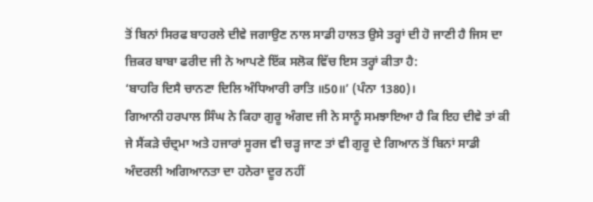ਤੋਂ ਬਿਨਾਂ ਸਿਰਫ ਬਾਹਰਲੇ ਦੀਵੇ ਜਗਾਉਣ ਨਾਲ ਸਾਡੀ ਹਾਲਤ ਉਸੇ ਤਰ੍ਹਾਂ ਦੀ ਹੋ ਜਾਣੀ ਹੈ ਜਿਸ ਦਾ ਜ਼ਿਕਰ ਬਾਬਾ ਫਰੀਦ ਜੀ ਨੇ ਆਪਣੇ ਇੱਕ ਸਲੋਕ ਵਿੱਚ ਇਸ ਤਰ੍ਹਾਂ ਕੀਤਾ ਹੈ:
‘ਬਾਹਰਿ ਦਿਸੈ ਚਾਨਣਾ ਦਿਲਿ ਅੰਧਿਆਰੀ ਰਾਤਿ ॥50॥’ (ਪੰਨਾ 1380)।
ਗਿਆਨੀ ਹਰਪਾਲ ਸਿੰਘ ਨੇ ਕਿਹਾ ਗੁਰੂ ਅੰਗਦ ਜੀ ਨੇ ਸਾਨੂੰ ਸਮਝਾਇਆ ਹੈ ਕਿ ਇਹ ਦੀਵੇ ਤਾਂ ਕੀ ਜੇ ਸੈਂਕੜੇ ਚੰਦ੍ਰਮਾ ਅਤੇ ਹਜਾਰਾਂ ਸੂਰਜ ਵੀ ਚੜ੍ਹ ਜਾਣ ਤਾਂ ਵੀ ਗੁਰੂ ਦੇ ਗਿਆਨ ਤੋਂ ਬਿਨਾਂ ਸਾਡੀ ਅੰਦਰਲੀ ਅਗਿਆਨਤਾ ਦਾ ਹਨੇਰਾ ਦੂਰ ਨਹੀਂ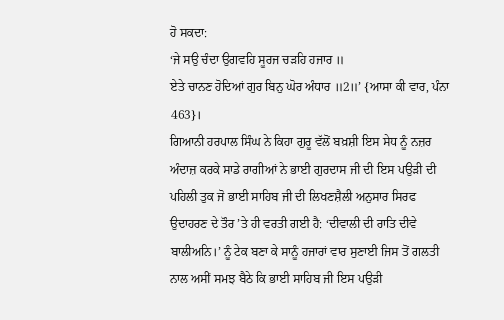ਹੋ ਸਕਦਾ:
‘ਜੇ ਸਉ ਚੰਦਾ ਉਗਵਹਿ ਸੂਰਜ ਚੜਹਿ ਹਜਾਰ ॥
ਏਤੇ ਚਾਨਣ ਹੋਦਿਆਂ ਗੁਰ ਬਿਨੁ ਘੋਰ ਅੰਧਾਰ ॥2॥’ {ਆਸਾ ਕੀ ਵਾਰ, ਪੰਨਾ 463}।
ਗਿਆਨੀ ਹਰਪਾਲ ਸਿੰਘ ਨੇ ਕਿਹਾ ਗੁਰੂ ਵੱਲੋਂ ਬਖ਼ਸ਼ੀ ਇਸ ਸੇਧ ਨੂੰ ਨਜ਼ਰ ਅੰਦਾਜ਼ ਕਰਕੇ ਸਾਡੇ ਰਾਗੀਆਂ ਨੇ ਭਾਈ ਗੁਰਦਾਸ ਜੀ ਦੀ ਇਸ ਪਉੜੀ ਦੀ ਪਹਿਲੀ ਤੁਕ ਜੋ ਭਾਈ ਸਾਹਿਬ ਜੀ ਦੀ ਲਿਖਣਸ਼ੈਲੀ ਅਨੁਸਾਰ ਸਿਰਫ ਉਦਾਹਰਣ ਦੇ ਤੌਰ ’ਤੇ ਹੀ ਵਰਤੀ ਗਈ ਹੈ: ‘ਦੀਵਾਲੀ ਦੀ ਰਾਤਿ ਦੀਵੇ ਬਾਲੀਅਨਿ।’ ਨੂੰ ਟੇਕ ਬਣਾ ਕੇ ਸਾਨੂੰ ਹਜਾਰਾਂ ਵਾਰ ਸੁਣਾਈ ਜਿਸ ਤੋਂ ਗਲਤੀ ਨਾਲ ਅਸੀਂ ਸਮਝ ਬੈਠੇ ਕਿ ਭਾਈ ਸਾਹਿਬ ਜੀ ਇਸ ਪਉੜੀ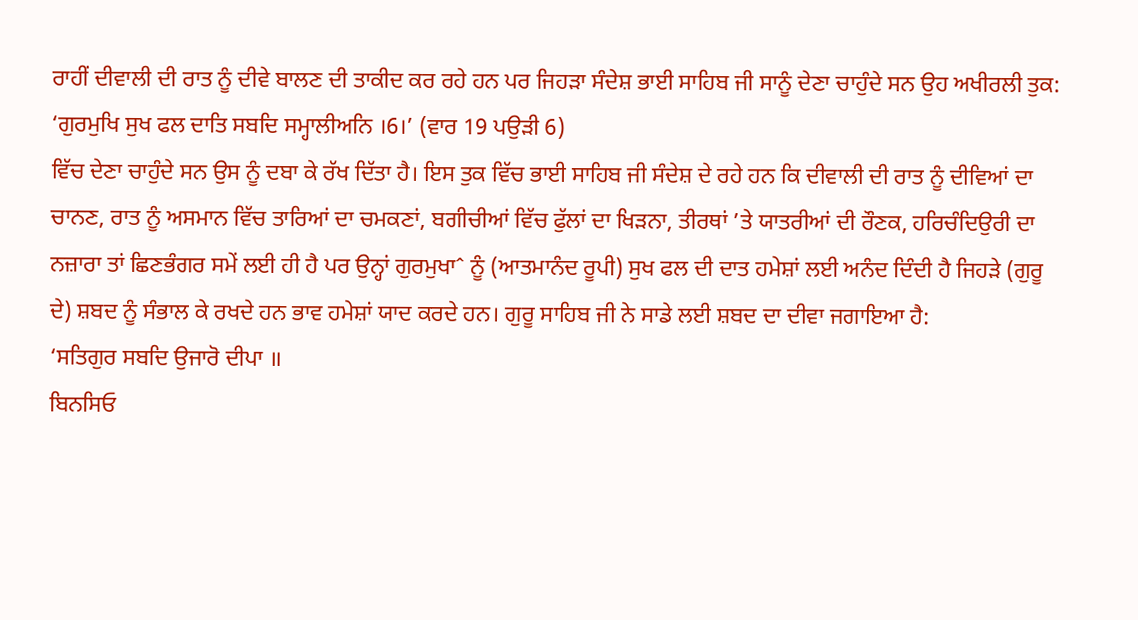ਰਾਹੀਂ ਦੀਵਾਲੀ ਦੀ ਰਾਤ ਨੂੰ ਦੀਵੇ ਬਾਲਣ ਦੀ ਤਾਕੀਦ ਕਰ ਰਹੇ ਹਨ ਪਰ ਜਿਹੜਾ ਸੰਦੇਸ਼ ਭਾਈ ਸਾਹਿਬ ਜੀ ਸਾਨੂੰ ਦੇਣਾ ਚਾਹੁੰਦੇ ਸਨ ਉਹ ਅਖੀਰਲੀ ਤੁਕ:
‘ਗੁਰਮੁਖਿ ਸੁਖ ਫਲ ਦਾਤਿ ਸਬਦਿ ਸਮ੍ਹਾਲੀਅਨਿ ।6।’ (ਵਾਰ 19 ਪਉੜੀ 6)
ਵਿੱਚ ਦੇਣਾ ਚਾਹੁੰਦੇ ਸਨ ਉਸ ਨੂੰ ਦਬਾ ਕੇ ਰੱਖ ਦਿੱਤਾ ਹੈ। ਇਸ ਤੁਕ ਵਿੱਚ ਭਾਈ ਸਾਹਿਬ ਜੀ ਸੰਦੇਸ਼ ਦੇ ਰਹੇ ਹਨ ਕਿ ਦੀਵਾਲੀ ਦੀ ਰਾਤ ਨੂੰ ਦੀਵਿਆਂ ਦਾ ਚਾਨਣ, ਰਾਤ ਨੂੰ ਅਸਮਾਨ ਵਿੱਚ ਤਾਰਿਆਂ ਦਾ ਚਮਕਣਾਂ, ਬਗੀਚੀਆਂ ਵਿੱਚ ਫੁੱਲਾਂ ਦਾ ਖਿੜਨਾ, ਤੀਰਥਾਂ ’ਤੇ ਯਾਤਰੀਆਂ ਦੀ ਰੌਣਕ, ਹਰਿਚੰਦਿਉਰੀ ਦਾ ਨਜ਼ਾਰਾ ਤਾਂ ਛਿਣਭੰਗਰ ਸਮੇਂ ਲਈ ਹੀ ਹੈ ਪਰ ਉਨ੍ਹਾਂ ਗੁਰਮੁਖਾˆ ਨੂੰ (ਆਤਮਾਨੰਦ ਰੂਪੀ) ਸੁਖ ਫਲ ਦੀ ਦਾਤ ਹਮੇਸ਼ਾਂ ਲਈ ਅਨੰਦ ਦਿੰਦੀ ਹੈ ਜਿਹੜੇ (ਗੁਰੂ ਦੇ) ਸ਼ਬਦ ਨੂੰ ਸੰਭਾਲ ਕੇ ਰਖਦੇ ਹਨ ਭਾਵ ਹਮੇਸ਼ਾਂ ਯਾਦ ਕਰਦੇ ਹਨ। ਗੁਰੂ ਸਾਹਿਬ ਜੀ ਨੇ ਸਾਡੇ ਲਈ ਸ਼ਬਦ ਦਾ ਦੀਵਾ ਜਗਾਇਆ ਹੈ:
‘ਸਤਿਗੁਰ ਸਬਦਿ ਉਜਾਰੋ ਦੀਪਾ ॥
ਬਿਨਸਿਓ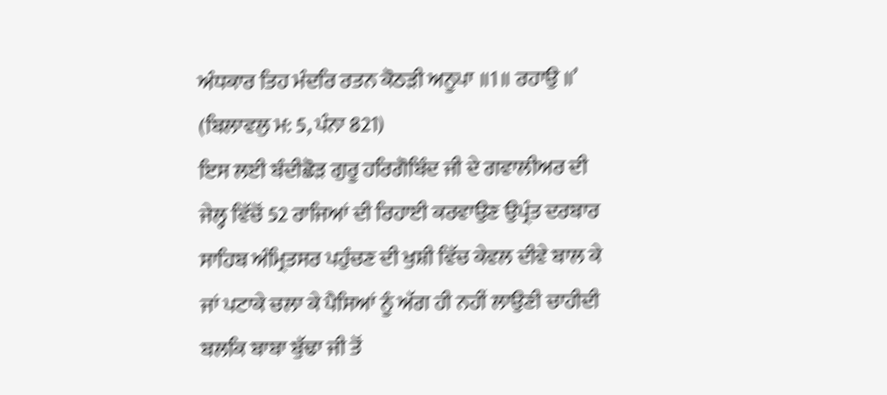ਅੰਧਕਾਰ ਤਿਹ ਮੰਦਰਿ ਰਤਨ ਕੋਠੜੀ ਅਨੂਪਾ ॥1॥ ਰਹਾਉ ॥’ (ਬਿਲਾਵਲੁ ਮ: 5, ਪੰਨਾ 821)
ਇਸ ਲਈ ਬੰਦੀਛੋੜ ਗੁਰੂ ਹਰਿਗੋਬਿੰਦ ਜੀ ਦੇ ਗਵਾਲੀਅਰ ਦੀ ਜੇਲ੍ਹ ਵਿੱਚੋਂ 52 ਰਾਜਿਆਂ ਦੀ ਰਿਹਾਈ ਕਰਵਾਉਣ ਉਪ੍ਰੰਤ ਦਰਬਾਰ ਸਾਹਿਬ ਅੰਮ੍ਰਿਤਸਰ ਪਹੁੰਚਣ ਦੀ ਖੁਸ਼ੀ ਵਿੱਚ ਕੇਵਲ ਦੀਵੇ ਬਾਲ ਕੇ ਜਾਂ ਪਟਾਕੇ ਚਲਾ ਕੇ ਪੈਸਿਆਂ ਨੂੰ ਅੱਗ ਹੀ ਨਹੀਂ ਲਾਉਣੀ ਚਾਹੀਦੀ ਬਲਕਿ ਬਾਬਾ ਬੁੱਢਾ ਜੀ ਤੋਂ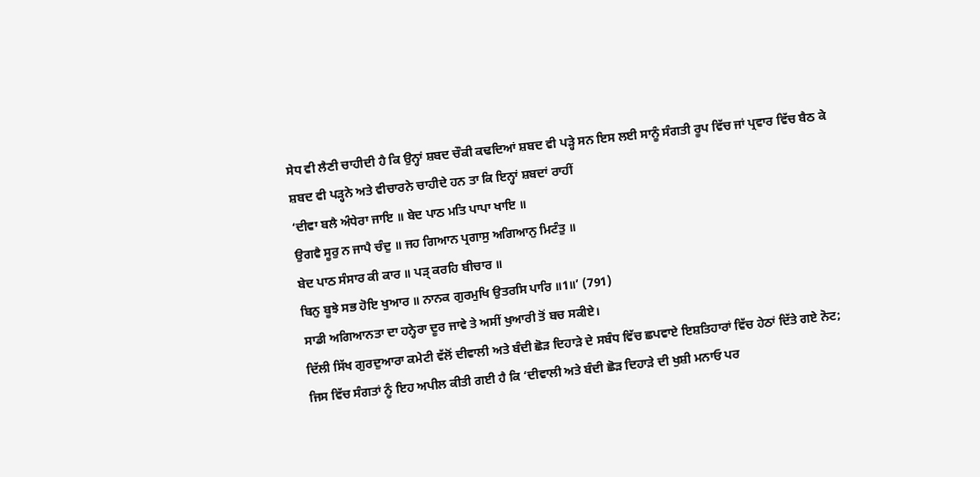ਸੇਧ ਵੀ ਲੈਣੀ ਚਾਹੀਦੀ ਹੈ ਕਿ ਉਨ੍ਹਾਂ ਸ਼ਬਦ ਚੌਕੀ ਕਢਦਿਆਂ ਸ਼ਬਦ ਵੀ ਪੜ੍ਹੇ ਸਨ ਇਸ ਲਈ ਸਾਨੂੰ ਸੰਗਤੀ ਰੂਪ ਵਿੱਚ ਜਾਂ ਪ੍ਰਵਾਰ ਵਿੱਚ ਬੈਠ ਕੇ ਸ਼ਬਦ ਵੀ ਪੜ੍ਹਨੇ ਅਤੇ ਵੀਚਾਰਨੇ ਚਾਹੀਦੇ ਹਨ ਤਾ ਕਿ ਇਨ੍ਹਾਂ ਸ਼ਬਦਾਂ ਰਾਹੀਂ
‘ਦੀਵਾ ਬਲੈ ਅੰਧੇਰਾ ਜਾਇ ॥ ਬੇਦ ਪਾਠ ਮਤਿ ਪਾਪਾ ਖਾਇ ॥
ਉਗਵੈ ਸੂਰੁ ਨ ਜਾਪੈ ਚੰਦੁ ॥ ਜਹ ਗਿਆਨ ਪ੍ਰਗਾਸੁ ਅਗਿਆਨੁ ਮਿਟੰਤੁ ॥
ਬੇਦ ਪਾਠ ਸੰਸਾਰ ਕੀ ਕਾਰ ॥ ਪੜ੍ ਕਰਹਿ ਬੀਚਾਰ ॥
ਬਿਨੁ ਬੂਝੇ ਸਭ ਹੋਇ ਖੁਆਰ ॥ ਨਾਨਕ ਗੁਰਮੁਖਿ ਉਤਰਸਿ ਪਾਰਿ ॥1॥’ (791)
ਸਾਡੀ ਅਗਿਆਨਤਾ ਦਾ ਹਨ੍ਹੇਰਾ ਦੂਰ ਜਾਵੇ ਤੇ ਅਸੀਂ ਖੁਆਰੀ ਤੋਂ ਬਚ ਸਕੀਏ।
ਦਿੱਲੀ ਸਿੱਖ ਗੁਰਦੁਆਰਾ ਕਮੇਟੀ ਵੱਲੋਂ ਦੀਵਾਲੀ ਅਤੇ ਬੰਦੀ ਛੋੜ ਦਿਹਾੜੇ ਦੇ ਸਬੰਧ ਵਿੱਚ ਛਪਵਾਏ ਇਸ਼ਤਿਹਾਰਾਂ ਵਿੱਚ ਹੇਠਾਂ ਦਿੱਤੇ ਗਏ ਨੋਟ; ਜਿਸ ਵਿੱਚ ਸੰਗਤਾਂ ਨੂੰ ਇਹ ਅਪੀਲ ਕੀਤੀ ਗਈ ਹੈ ਕਿ ‘ਦੀਵਾਲੀ ਅਤੇ ਬੰਦੀ ਛੋੜ ਦਿਹਾੜੇ ਦੀ ਖੁਸ਼ੀ ਮਨਾਓ ਪਰ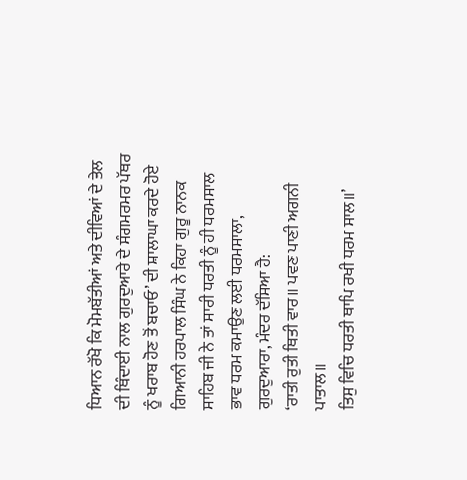ਧਿਆਨ ਰੱਖੋ ਕਿ ਮੋਮਬੱਤੀਆਂ ਅਤੇ ਦੀਵਿਆਂ ਦੇ ਤੇਲ ਦੀ ਥਿੰਦਾਈ ਨਾਲ ਗੁਰਦੁਆਰੇ ਦੇ ਸੰਗਮਰਮਰ ਪੱਥਰ ਨੂੰ ਖਰਾਬ ਹੋਣ ਤੋਂ ਬਚਾਓ’ ਦੀ ਸ਼ਾਲਾਘਾ ਕਰਦੇ ਹੋਏ ਗਿਆਨੀ ਹਰਪਾਲ ਸਿੰਘ ਨੇ ਕਿਹਾ ਗੁਰੂ ਨਾਨਕ ਸਾਹਿਬ ਜੀ ਨੇ ਤਾਂ ਸਾਰੀ ਧਰਤੀ ਨੂੰ ਹੀ ਧਰਮਸਾਲ ਭਾਵ ਧਰਮ ਕਮਾਉਣ ਲਈ ਧਰਮਸਾਲਾ, ਗੁਰਦੁਆਰਾ, ਮੰਦਰ ਦੱਸਿਆ ਹੈ:
‘ਰਾਤੀ ਰੁਤੀ ਥਿਤੀ ਵਾਰ॥ ਪਵਣ ਪਾਣੀ ਅਗਨੀ ਪਾਤਾਲ॥
ਤਿਸੁ ਵਿਚਿ ਧਰਤੀ ਥਾਪਿ ਰਖੀ ਧਰਮ ਸਾਲ॥’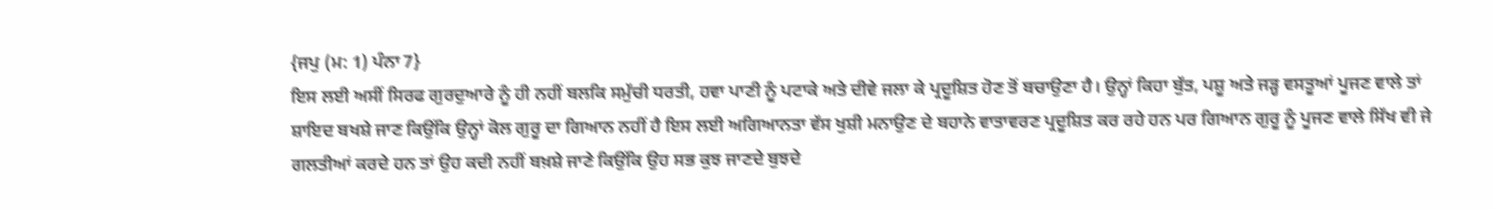{ਜਪੁ (ਮ: 1) ਪੰਨਾ 7}
ਇਸ ਲਈ ਅਸੀਂ ਸਿਰਫ ਗੁਰਦੁਆਰੇ ਨੂੰ ਹੀ ਨਹੀਂ ਬਲਕਿ ਸਮੁੱਚੀ ਧਰਤੀ, ਹਵਾ ਪਾਣੀ ਨੂੰ ਪਟਾਕੇ ਅਤੇ ਦੀਵੇ ਜਲਾ ਕੇ ਪ੍ਰਦੂਸ਼ਿਤ ਹੋਣ ਤੋਂ ਬਚਾਉਣਾ ਹੈ। ਉਨ੍ਹਾਂ ਕਿਹਾ ਬੁੱਤ, ਪਸ਼ੂ ਅਤੇ ਜੜ੍ਹ ਵਸਤੂਆਂ ਪੂਜਣ ਵਾਲੇ ਤਾਂ ਸ਼ਾਇਦ ਬਖਸ਼ੇ ਜਾਣ ਕਿਉਂਕਿ ਉਨ੍ਹਾਂ ਕੋਲ ਗੁਰੂ ਦਾ ਗਿਆਨ ਨਹੀਂ ਹੈ ਇਸ ਲਈ ਅਗਿਆਨਤਾ ਵੱਸ ਖੁਸ਼ੀ ਮਨਾਉਣ ਦੇ ਬਹਾਨੇ ਵਾਤਾਵਰਣ ਪ੍ਰਦੂਸ਼ਿਤ ਕਰ ਰਹੇ ਹਨ ਪਰ ਗਿਆਨ ਗੁਰੂ ਨੂੰ ਪੂਜਣ ਵਾਲੇ ਸਿੱਖ ਵੀ ਜੇ ਗਲਤੀਆਂ ਕਰਦੇ ਹਨ ਤਾਂ ਉਹ ਕਦੀ ਨਹੀਂ ਬਖ਼ਸ਼ੇ ਜਾਣੇ ਕਿਉਂਕਿ ਉਹ ਸਭ ਕੁਝ ਜਾਣਦੇ ਬੁਝਦੇ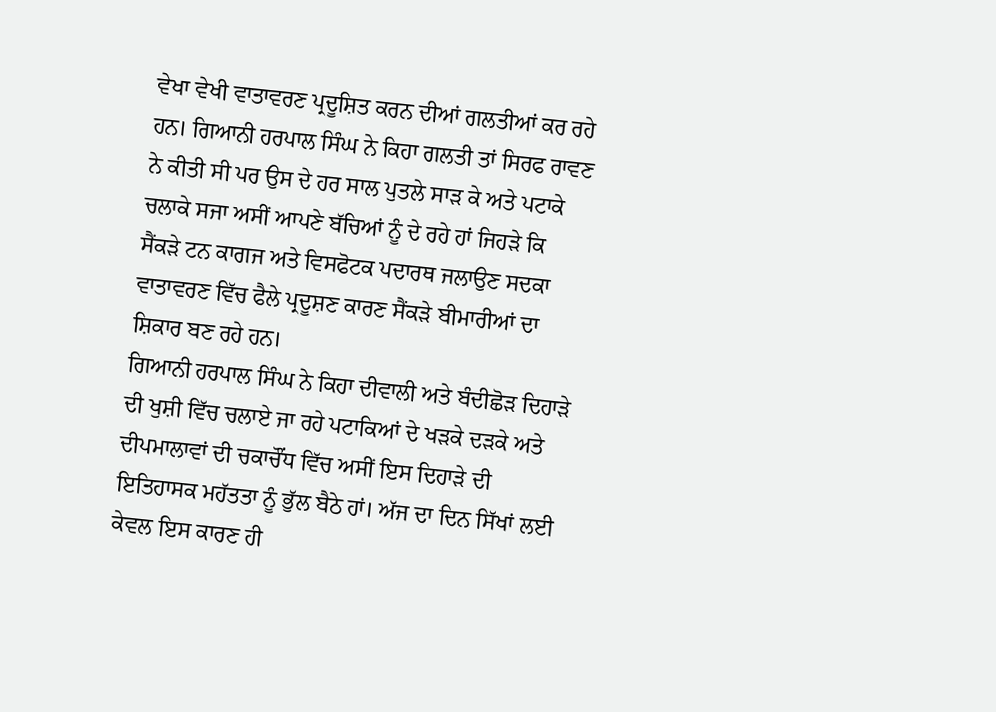ਵੇਖਾ ਵੇਖੀ ਵਾਤਾਵਰਣ ਪ੍ਰਦੂਸ਼ਿਤ ਕਰਨ ਦੀਆਂ ਗਲਤੀਆਂ ਕਰ ਰਹੇ ਹਨ। ਗਿਆਨੀ ਹਰਪਾਲ ਸਿੰਘ ਨੇ ਕਿਹਾ ਗਲਤੀ ਤਾਂ ਸਿਰਫ ਰਾਵਣ ਨੇ ਕੀਤੀ ਸੀ ਪਰ ਉਸ ਦੇ ਹਰ ਸਾਲ ਪੁਤਲੇ ਸਾੜ ਕੇ ਅਤੇ ਪਟਾਕੇ ਚਲਾਕੇ ਸਜਾ ਅਸੀਂ ਆਪਣੇ ਬੱਚਿਆਂ ਨੂੰ ਦੇ ਰਹੇ ਹਾਂ ਜਿਹੜੇ ਕਿ ਸੈਂਕੜੇ ਟਨ ਕਾਗਜ ਅਤੇ ਵਿਸਫੋਟਕ ਪਦਾਰਥ ਜਲਾਉਣ ਸਦਕਾ ਵਾਤਾਵਰਣ ਵਿੱਚ ਫੈਲੇ ਪ੍ਰਦੂਸ਼ਣ ਕਾਰਣ ਸੈਂਕੜੇ ਬੀਮਾਰੀਆਂ ਦਾ ਸ਼ਿਕਾਰ ਬਣ ਰਹੇ ਹਨ।
ਗਿਆਨੀ ਹਰਪਾਲ ਸਿੰਘ ਨੇ ਕਿਹਾ ਦੀਵਾਲੀ ਅਤੇ ਬੰਦੀਛੋੜ ਦਿਹਾੜੇ ਦੀ ਖੁਸ਼ੀ ਵਿੱਚ ਚਲਾਏ ਜਾ ਰਹੇ ਪਟਾਕਿਆਂ ਦੇ ਖੜਕੇ ਦੜਕੇ ਅਤੇ ਦੀਪਮਾਲਾਵਾਂ ਦੀ ਚਕਾਚੌਂਧ ਵਿੱਚ ਅਸੀਂ ਇਸ ਦਿਹਾੜੇ ਦੀ ਇਤਿਹਾਸਕ ਮਹੱਤਤਾ ਨੂੰ ਭੁੱਲ ਬੈਠੇ ਹਾਂ। ਅੱਜ ਦਾ ਦਿਨ ਸਿੱਖਾਂ ਲਈ ਕੇਵਲ ਇਸ ਕਾਰਣ ਹੀ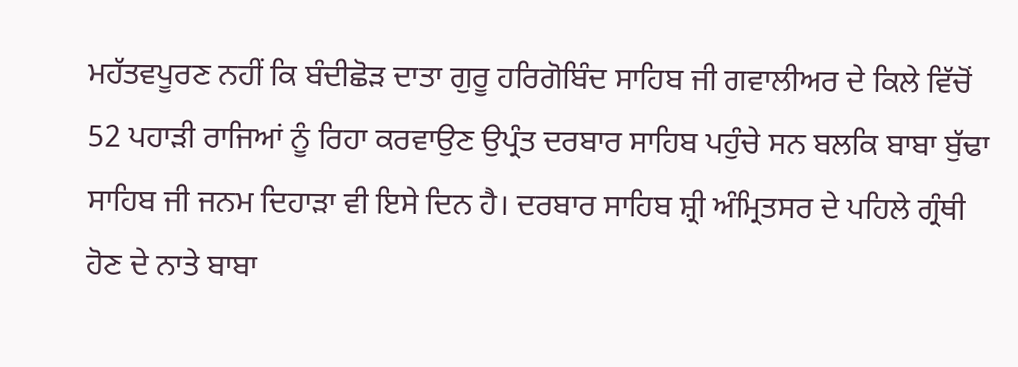ਮਹੱਤਵਪੂਰਣ ਨਹੀਂ ਕਿ ਬੰਦੀਛੋੜ ਦਾਤਾ ਗੁਰੂ ਹਰਿਗੋਬਿੰਦ ਸਾਹਿਬ ਜੀ ਗਵਾਲੀਅਰ ਦੇ ਕਿਲੇ ਵਿੱਚੋਂ 52 ਪਹਾੜੀ ਰਾਜਿਆਂ ਨੂੰ ਰਿਹਾ ਕਰਵਾਉਣ ਉਪ੍ਰੰਤ ਦਰਬਾਰ ਸਾਹਿਬ ਪਹੁੰਚੇ ਸਨ ਬਲਕਿ ਬਾਬਾ ਬੁੱਢਾ ਸਾਹਿਬ ਜੀ ਜਨਮ ਦਿਹਾੜਾ ਵੀ ਇਸੇ ਦਿਨ ਹੈ। ਦਰਬਾਰ ਸਾਹਿਬ ਸ਼੍ਰੀ ਅੰਮ੍ਰਿਤਸਰ ਦੇ ਪਹਿਲੇ ਗ੍ਰੰਥੀ ਹੋਣ ਦੇ ਨਾਤੇ ਬਾਬਾ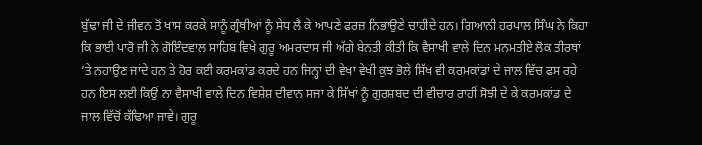ਬੁੱਢਾ ਜੀ ਦੇ ਜੀਵਨ ਤੋਂ ਖਾਸ ਕਰਕੇ ਸਾਨੂੰ ਗ੍ਰੰਥੀਆਂ ਨੂੰ ਸੇਧ ਲੈ ਕੇ ਆਪਣੇ ਫਰਜ਼ ਨਿਭਾਉਣੇ ਚਾਹੀਦੇ ਹਨ। ਗਿਆਨੀ ਹਰਪਾਲ ਸਿੰਘ ਨੇ ਕਿਹਾ ਕਿ ਭਾਈ ਪਾਰੋ ਜੀ ਨੇ ਗੋਇੰਦਵਾਲ ਸਾਹਿਬ ਵਿਖੇ ਗੁਰੂ ਅਮਰਦਾਸ ਜੀ ਅੱਗੇ ਬੇਨਤੀ ਕੀਤੀ ਕਿ ਵੈਸਾਖੀ ਵਾਲੇ ਦਿਨ ਮਨਮਤੀਏ ਲੋਕ ਤੀਰਥਾਂ ’ਤੇ ਨਹਾਉਣ ਜਾਂਦੇ ਹਨ ਤੇ ਹੋਰ ਕਈ ਕਰਮਕਾਂਡ ਕਰਦੇ ਹਨ ਜਿਨ੍ਹਾਂ ਦੀ ਵੇਖਾ ਵੇਖੀ ਕੁਝ ਭੋਲੇ ਸਿੱਖ ਵੀ ਕਰਮਕਾਂਡਾਂ ਦੇ ਜਾਲ ਵਿੱਚ ਫਸ ਰਹੇ ਹਨ ਇਸ ਲਈ ਕਿਉਂ ਨਾ ਵੈਸਾਖੀ ਵਾਲੇ ਦਿਨ ਵਿਸ਼ੇਸ਼ ਦੀਵਾਨ ਸਜਾ ਕੇ ਸਿੱਖਾਂ ਨੂੰ ਗੁਰਸ਼ਬਦ ਦੀ ਵੀਚਾਰ ਰਾਹੀਂ ਸੋਝੀ ਦੇ ਕੇ ਕਰਮਕਾਂਡ ਦੇ ਜਾਲ ਵਿੱਚੋਂ ਕੱਢਿਆ ਜਾਵੇ। ਗੁਰੂ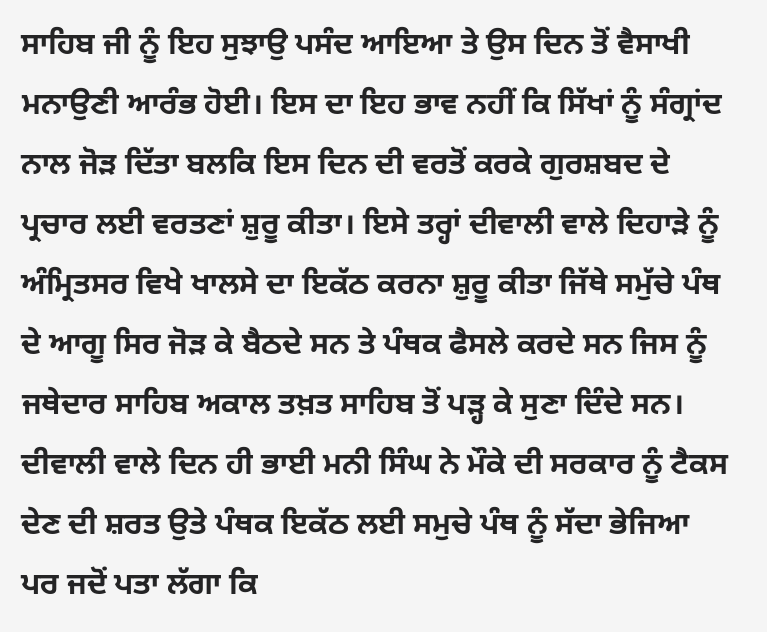ਸਾਹਿਬ ਜੀ ਨੂੰ ਇਹ ਸੁਝਾਉ ਪਸੰਦ ਆਇਆ ਤੇ ਉਸ ਦਿਨ ਤੋਂ ਵੈਸਾਖੀ ਮਨਾਉਣੀ ਆਰੰਭ ਹੋਈ। ਇਸ ਦਾ ਇਹ ਭਾਵ ਨਹੀਂ ਕਿ ਸਿੱਖਾਂ ਨੂੰ ਸੰਗ੍ਰਾਂਦ ਨਾਲ ਜੋੜ ਦਿੱਤਾ ਬਲਕਿ ਇਸ ਦਿਨ ਦੀ ਵਰਤੋਂ ਕਰਕੇ ਗੁਰਸ਼ਬਦ ਦੇ ਪ੍ਰਚਾਰ ਲਈ ਵਰਤਣਾਂ ਸ਼ੁਰੂ ਕੀਤਾ। ਇਸੇ ਤਰ੍ਹਾਂ ਦੀਵਾਲੀ ਵਾਲੇ ਦਿਹਾੜੇ ਨੂੰ ਅੰਮ੍ਰਿਤਸਰ ਵਿਖੇ ਖਾਲਸੇ ਦਾ ਇਕੱਠ ਕਰਨਾ ਸ਼ੁਰੂ ਕੀਤਾ ਜਿੱਥੇ ਸਮੁੱਚੇ ਪੰਥ ਦੇ ਆਗੂ ਸਿਰ ਜੋੜ ਕੇ ਬੈਠਦੇ ਸਨ ਤੇ ਪੰਥਕ ਫੈਸਲੇ ਕਰਦੇ ਸਨ ਜਿਸ ਨੂੰ ਜਥੇਦਾਰ ਸਾਹਿਬ ਅਕਾਲ ਤਖ਼ਤ ਸਾਹਿਬ ਤੋਂ ਪੜ੍ਹ ਕੇ ਸੁਣਾ ਦਿੰਦੇ ਸਨ। ਦੀਵਾਲੀ ਵਾਲੇ ਦਿਨ ਹੀ ਭਾਈ ਮਨੀ ਸਿੰਘ ਨੇ ਮੌਕੇ ਦੀ ਸਰਕਾਰ ਨੂੰ ਟੈਕਸ ਦੇਣ ਦੀ ਸ਼ਰਤ ਉਤੇ ਪੰਥਕ ਇਕੱਠ ਲਈ ਸਮੁਚੇ ਪੰਥ ਨੂੰ ਸੱਦਾ ਭੇਜਿਆ ਪਰ ਜਦੋਂ ਪਤਾ ਲੱਗਾ ਕਿ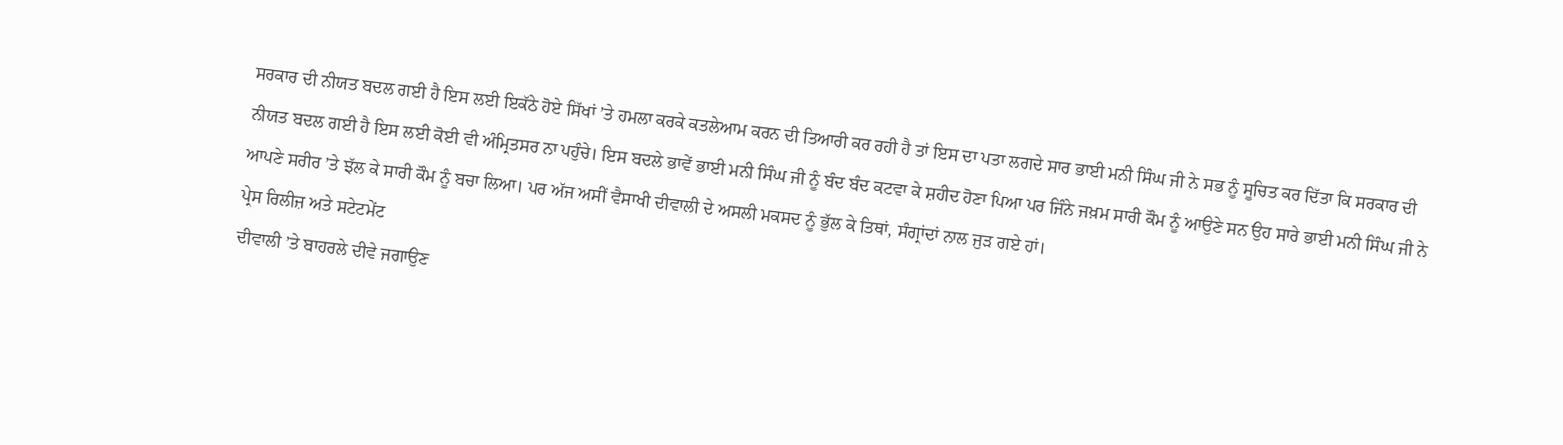ਸਰਕਾਰ ਦੀ ਨੀਯਤ ਬਦਲ ਗਈ ਹੈ ਇਸ ਲਈ ਇਕੱਠੇ ਹੋਏ ਸਿੱਖਾਂ ’ਤੇ ਹਮਲਾ ਕਰਕੇ ਕਤਲੇਆਮ ਕਰਨ ਦੀ ਤਿਆਰੀ ਕਰ ਰਹੀ ਹੈ ਤਾਂ ਇਸ ਦਾ ਪਤਾ ਲਗਦੇ ਸਾਰ ਭਾਈ ਮਨੀ ਸਿੰਘ ਜੀ ਨੇ ਸਭ ਨੂੰ ਸੂਚਿਤ ਕਰ ਦਿੱਤਾ ਕਿ ਸਰਕਾਰ ਦੀ ਨੀਯਤ ਬਦਲ ਗਈ ਹੈ ਇਸ ਲਈ ਕੋਈ ਵੀ ਅੰਮ੍ਰਿਤਸਰ ਨਾ ਪਹੁੰਚੇ। ਇਸ ਬਦਲੇ ਭਾਵੇਂ ਭਾਈ ਮਨੀ ਸਿੰਘ ਜੀ ਨੂੰ ਬੰਦ ਬੰਦ ਕਟਵਾ ਕੇ ਸ਼ਹੀਦ ਹੋਣਾ ਪਿਆ ਪਰ ਜਿੰਨੇ ਜਖ਼ਮ ਸਾਰੀ ਕੌਮ ਨੂੰ ਆਉਣੇ ਸਨ ਉਹ ਸਾਰੇ ਭਾਈ ਮਨੀ ਸਿੰਘ ਜੀ ਨੇ ਆਪਣੇ ਸਰੀਰ ’ਤੇ ਝੱਲ ਕੇ ਸਾਰੀ ਕੌਮ ਨੂੰ ਬਚਾ ਲਿਆ। ਪਰ ਅੱਜ ਅਸੀਂ ਵੈਸਾਖੀ ਦੀਵਾਲੀ ਦੇ ਅਸਲੀ ਮਕਸਦ ਨੂੰ ਭੁੱਲ ਕੇ ਤਿਥਾਂ, ਸੰਗ੍ਰਾਂਦਾਂ ਨਾਲ ਜੁੜ ਗਏ ਹਾਂ।
ਪ੍ਰੇਸ ਰਿਲੀਜ਼ ਅਤੇ ਸਟੇਟਮੇਂਟ
ਦੀਵਾਲੀ ’ਤੇ ਬਾਹਰਲੇ ਦੀਵੇ ਜਗਾਉਣ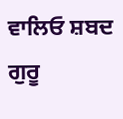ਵਾਲਿਓ ਸ਼ਬਦ ਗੁਰੂ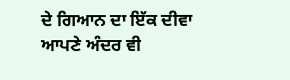ਦੇ ਗਿਆਨ ਦਾ ਇੱਕ ਦੀਵਾ ਆਪਣੇ ਅੰਦਰ ਵੀ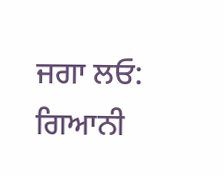ਜਗਾ ਲਓ: ਗਿਆਨੀ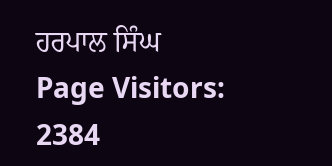ਹਰਪਾਲ ਸਿੰਘ
Page Visitors: 2384